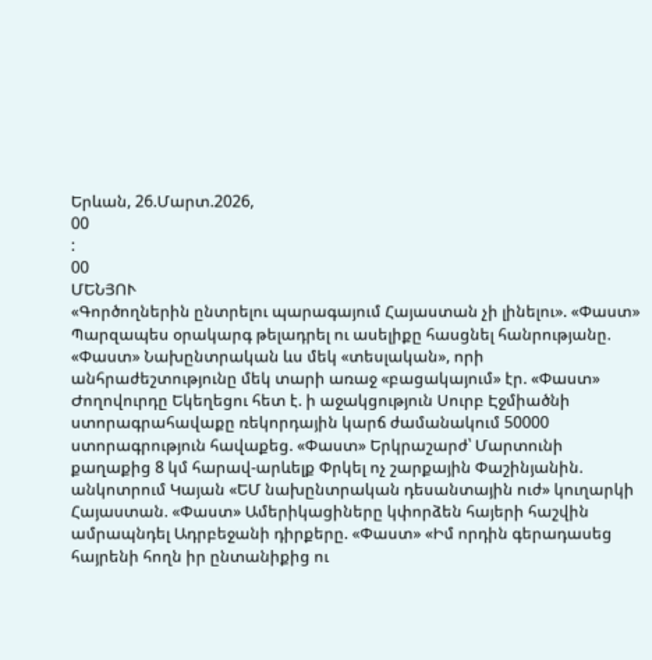Երևան, 26.Մարտ.2026,
00
:
00
ՄԵՆՅՈՒ
«Գործողներին ընտրելու պարագայում Հայաստան չի լինելու». «Փաստ» Պարզապես օրակարգ թելադրել ու ասելիքը հասցնել հանրությանը. «Փաստ» Նախընտրական ևս մեկ «տեսլական», որի անհրաժեշտությունը մեկ տարի առաջ «բացակայում» էր. «Փաստ» Ժողովուրդը Եկեղեցու հետ է. ի աջակցություն Սուրբ Էջմիածնի ստորագրահավաքը ռեկորդային կարճ ժամանակում 50000 ստորագրություն հավաքեց. «Փաստ» Երկրաշարժ՝ Մարտունի քաղաքից 8 կմ հարավ-արևելք Փրկել ոչ շարքային Փաշինյանին. անկոտրում Կայան «ԵՄ նախընտրական դեսանտային ուժ» կուղարկի Հայաստան. «Փաստ» Ամերիկացիները կփորձեն հայերի հաշվին ամրապնդել Ադրբեջանի դիրքերը. «Փաստ» «Իմ որդին գերադասեց հայրենի հողն իր ընտանիքից ու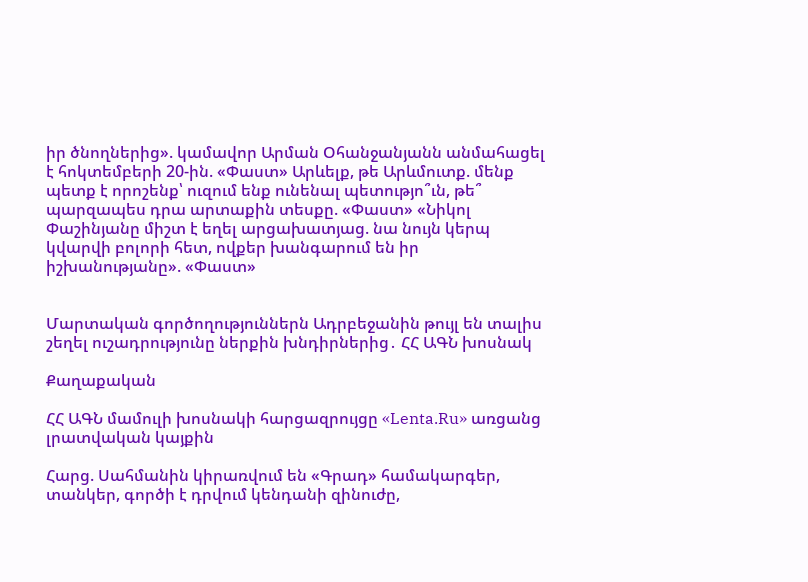իր ծնողներից». կամավոր Արման Օհանջանյանն անմահացել է հոկտեմբերի 20-ին. «Փաստ» Արևելք, թե Արևմուտք. մենք պետք է որոշենք՝ ուզում ենք ունենալ պետությո՞ւն, թե՞ պարզապես դրա արտաքին տեսքը. «Փաստ» «Նիկոլ Փաշինյանը միշտ է եղել արցախատյաց. նա նույն կերպ կվարվի բոլորի հետ, ովքեր խանգարում են իր իշխանությանը». «Փաստ»


Մարտական գործողություններն Ադրբեջանին թույլ են տալիս շեղել ուշադրությունը ներքին խնդիրներից․ ՀՀ ԱԳՆ խոսնակ

Քաղաքական

ՀՀ ԱԳՆ մամուլի խոսնակի հարցազրույցը «Lenta.Ru» առցանց լրատվական կայքին

Հարց. Սահմանին կիրառվում են «Գրադ» համակարգեր, տանկեր, գործի է դրվում կենդանի զինուժը,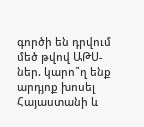գործի են դրվում մեծ թվով ԱԹՍ-ներ. կարո՞ղ ենք արդյոք խոսել Հայաստանի և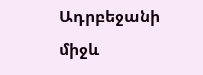Ադրբեջանի միջև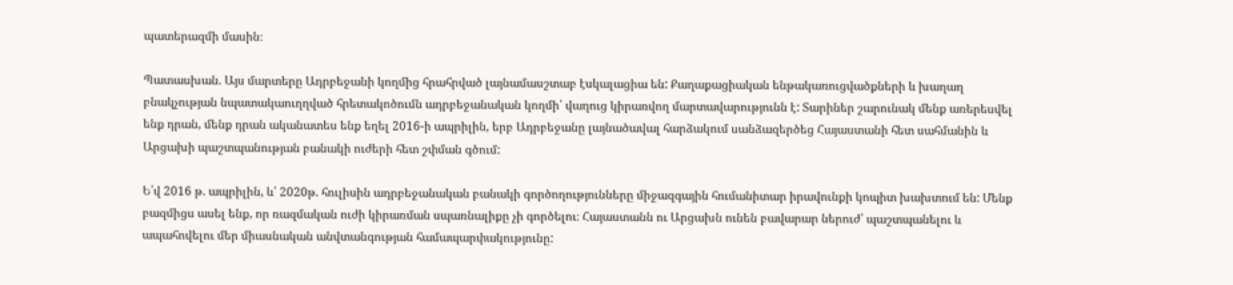պատերազմի մասին։

Պատասխան. Այս մարտերը Ադրբեջանի կողմից հրահրված լայնամասշտաբ էսկալացիա են: Քաղաքացիական ենթակառուցվածքների և խաղաղ բնակչության նպատակաուղղված հրետակոծումն ադրբեջանական կողմի՝ վաղուց կիրառվող մարտավարությունն է: Տարիներ շարունակ մենք առերեսվել ենք դրան, մենք դրան ականատես ենք եղել 2016-ի ապրիլին, երբ Ադրբեջանը լայնածավալ հարձակում սանձազերծեց Հայաստանի հետ սահմանին և Արցախի պաշտպանության բանակի ուժերի հետ շփման գծում:

Ե՛վ 2016 թ. ապրիլին, և՛ 2020թ. հուլիսին ադրբեջանական բանակի գործողությունները միջազգային հումանիտար իրավունքի կոպիտ խախտում են: Մենք բազմիցս ասել ենք, որ ռազմական ուժի կիրառման սպառնալիքը չի գործելու։ Հայաստանն ու Արցախն ունեն բավարար ներուժ՝ պաշտպանելու և ապահովելու մեր միասնական անվտանգության համապարփակությունը: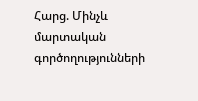Հարց. Մինչև մարտական գործողությունների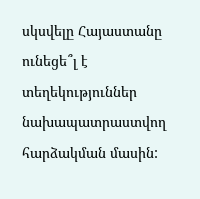սկսվելը Հայաստանը ունեցե՞լ է տեղեկություններ նախապատրաստվող հարձակման մասին: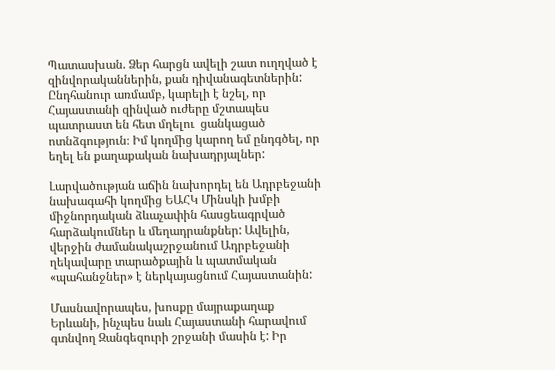Պատասխան. Ձեր հարցն ավելի շատ ուղղված է զինվորականներին, քան դիվանագետներին: Ընդհանուր առմամբ, կարելի է նշել, որ Հայաստանի զինված ուժերը մշտապես պատրաստ են հետ մղելու  ցանկացած ոտնձգություն։ Իմ կողմից կարող եմ ընդգծել, որ եղել են քաղաքական նախադրյալներ:

Լարվածության աճին նախորդել են Ադրբեջանի նախագահի կողմից ԵԱՀԿ Մինսկի խմբի միջնորդական ձևաչափին հասցեագրված հարձակումներ և մեղադրանքներ: Ավելին, վերջին ժամանակաշրջանում Ադրբեջանի ղեկավարը տարածքային և պատմական «պահանջներ» է ներկայացնում Հայաստանին:

Մասնավորապես, խոսքը մայրաքաղաք Երևանի, ինչպես նաև Հայաստանի հարավում գտնվող Զանգեզուրի շրջանի մասին է: Իր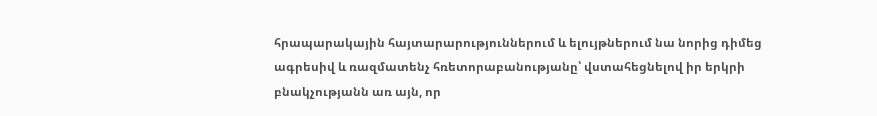հրապարակային հայտարարություններում և ելույթներում նա նորից դիմեց ագրեսիվ և ռազմատենչ հռետորաբանությանը՝ վստահեցնելով իր երկրի բնակչությանն առ այն, որ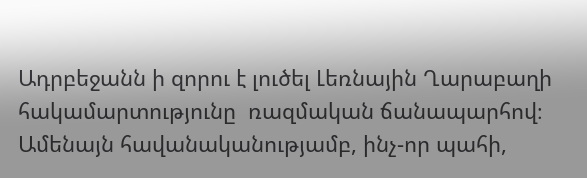Ադրբեջանն ի զորու է լուծել Լեռնային Ղարաբաղի հակամարտությունը  ռազմական ճանապարհով։ Ամենայն հավանականությամբ, ինչ-որ պահի,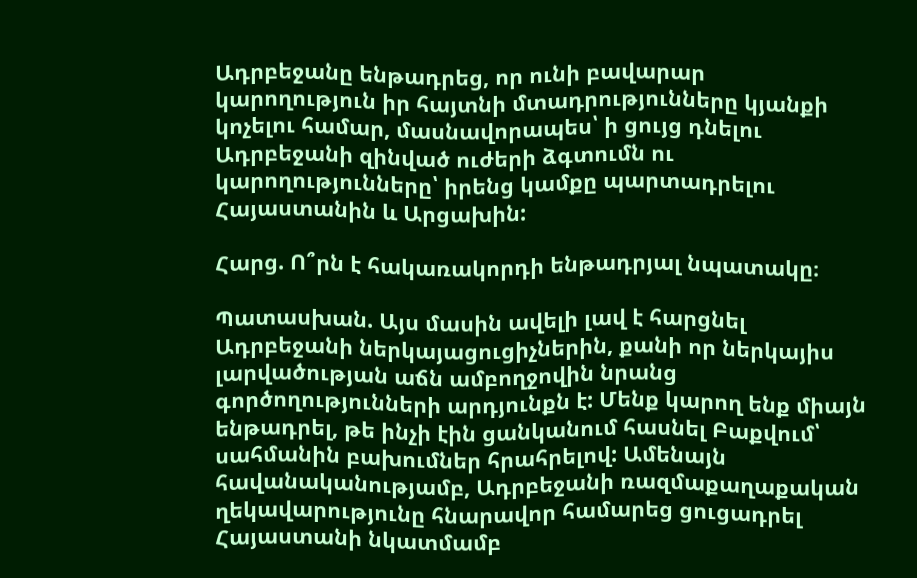Ադրբեջանը ենթադրեց, որ ունի բավարար կարողություն իր հայտնի մտադրությունները կյանքի կոչելու համար, մասնավորապես՝ ի ցույց դնելու Ադրբեջանի զինված ուժերի ձգտումն ու կարողությունները՝ իրենց կամքը պարտադրելու Հայաստանին և Արցախին:

Հարց. Ո՞րն է հակառակորդի ենթադրյալ նպատակը։

Պատասխան. Այս մասին ավելի լավ է հարցնել Ադրբեջանի ներկայացուցիչներին, քանի որ ներկայիս լարվածության աճն ամբողջովին նրանց գործողությունների արդյունքն է: Մենք կարող ենք միայն ենթադրել, թե ինչի էին ցանկանում հասնել Բաքվում՝ սահմանին բախումներ հրահրելով: Ամենայն հավանականությամբ, Ադրբեջանի ռազմաքաղաքական ղեկավարությունը հնարավոր համարեց ցուցադրել Հայաստանի նկատմամբ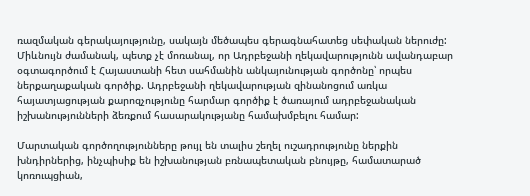ռազմական գերակայությունը, սակայն մեծապես գերագնահատեց սեփական ներուժը: Միևնույն ժամանակ, պետք չէ մոռանալ, որ Ադրբեջանի ղեկավարությունն ավանդաբար օգտագործում է Հայաստանի հետ սահմանին անկայունության գործոնը՝ որպես ներքաղաքական գործիք. Ադրբեջանի ղեկավարության զինանոցում առկա հայատյացության քարոզչությունը հարմար գործիք է ծառայում ադրբեջանական իշխանությունների ձեռքում հասարակությանը համախմբելու համար:

Մարտական գործողությունները թույլ են տալիս շեղել ուշադրությունը ներքին խնդիրներից, ինչպիսիք են իշխանության բռնապետական բնույթը, համատարած կոռուպցիան,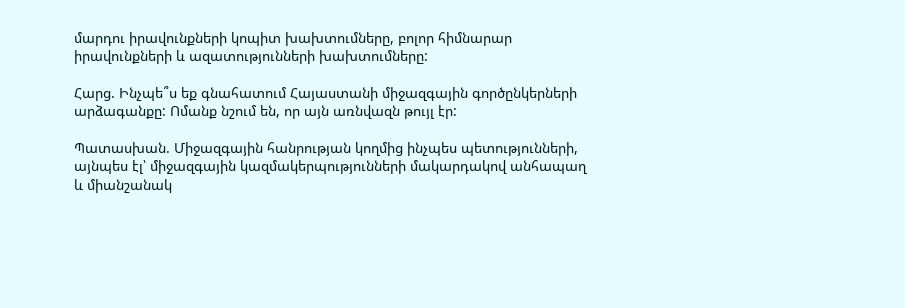մարդու իրավունքների կոպիտ խախտումները, բոլոր հիմնարար իրավունքների և ազատությունների խախտումները:

Հարց. Ինչպե՞ս եք գնահատում Հայաստանի միջազգային գործընկերների արձագանքը: Ոմանք նշում են, որ այն առնվազն թույլ էր:

Պատասխան. Միջազգային հանրության կողմից ինչպես պետությունների, այնպես էլ՝ միջազգային կազմակերպությունների մակարդակով անհապաղ և միանշանակ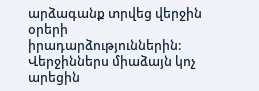արձագանք տրվեց վերջին օրերի իրադարձություններին: Վերջիններս միաձայն կոչ արեցին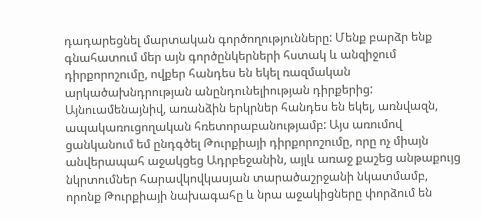դադարեցնել մարտական գործողությունները: Մենք բարձր ենք գնահատում մեր այն գործընկերների հստակ և անզիջում դիրքորոշումը, ովքեր հանդես են եկել ռազմական արկածախնդրության անընդունելիության դիրքերից: Այնուամենայնիվ, առանձին երկրներ հանդես են եկել, առնվազն, ապակառուցողական հռետորաբանությամբ: Այս առումով ցանկանում եմ ընդգծել Թուրքիայի դիրքորոշումը, որը ոչ միայն անվերապահ աջակցեց Ադրբեջանին, այլև առաջ քաշեց անթաքույց նկրտումներ հարավկովկասյան տարածաշրջանի նկատմամբ, որոնք Թուրքիայի նախագահը և նրա աջակիցները փորձում են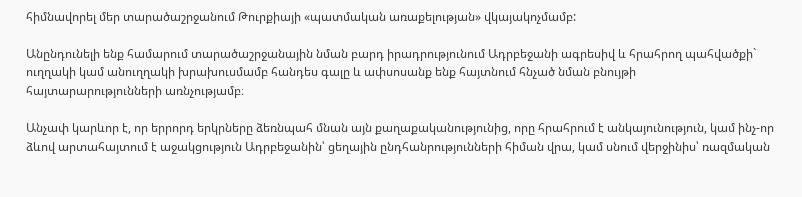հիմնավորել մեր տարածաշրջանում Թուրքիայի «պատմական առաքելության» վկայակոչմամբ:

Անընդունելի ենք համարում տարածաշրջանային նման բարդ իրադրությունում Ադրբեջանի ագրեսիվ և հրահրող պահվածքի` ուղղակի կամ անուղղակի խրախուսմամբ հանդես գալը և ափսոսանք ենք հայտնում հնչած նման բնույթի  հայտարարությունների առնչությամբ։

Անչափ կարևոր է, որ երրորդ երկրները ձեռնպահ մնան այն քաղաքականությունից, որը հրահրում է անկայունություն, կամ ինչ-որ ձևով արտահայտում է աջակցություն Ադրբեջանին՝ ցեղային ընդհանրությունների հիման վրա, կամ սնում վերջինիս՝ ռազմական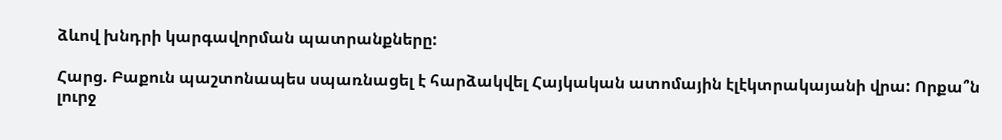ձևով խնդրի կարգավորման պատրանքները:

Հարց. Բաքուն պաշտոնապես սպառնացել է հարձակվել Հայկական ատոմային էլէկտրակայանի վրա: Որքա՞ն լուրջ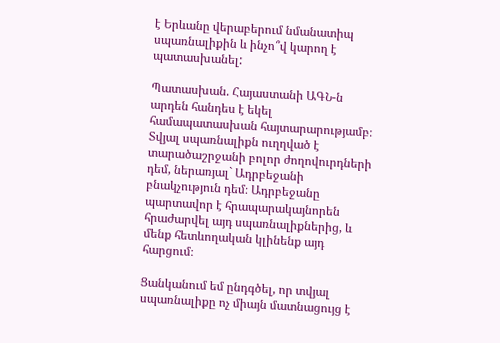է Երևանը վերաբերում նմանատիպ սպառնալիքին և ինչո՞վ կարող է պատասխանել:

Պատասխան. Հայաստանի ԱԳՆ-ն արդեն հանդես է եկել համապատասխան հայտարարությամբ։ Տվյալ սպառնալիքն ուղղված է տարածաշրջանի բոլոր ժողովուրդների դեմ, ներառյալ` Ադրբեջանի բնակչություն դեմ։ Ադրբեջանը պարտավոր է հրապարակայնորեն հրաժարվել այդ սպառնալիքներից, և մենք հետևողական կլինենք այդ հարցում։

Ցանկանում եմ ընդգծել, որ տվյալ սպառնալիքը ոչ միայն մատնացույց է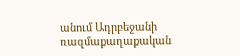անում Ադրբեջանի ռազմաքաղաքական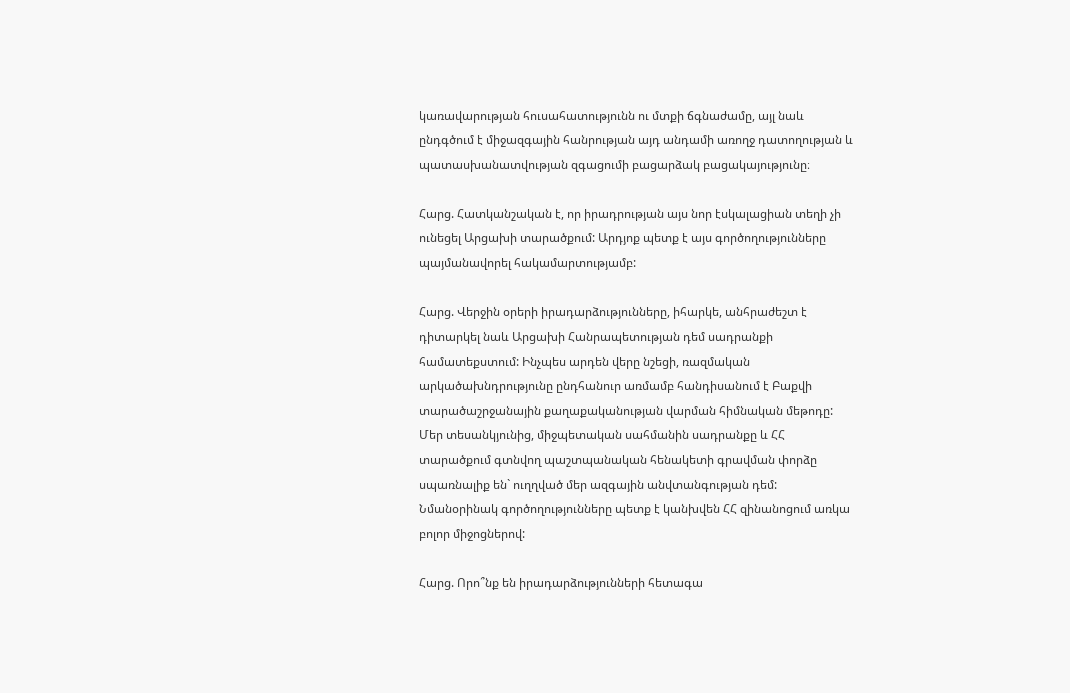կառավարության հուսահատությունն ու մտքի ճգնաժամը, այլ նաև ընդգծում է միջազգային հանրության այդ անդամի առողջ դատողության և պատասխանատվության զգացումի բացարձակ բացակայությունը։

Հարց. Հատկանշական է, որ իրադրության այս նոր էսկալացիան տեղի չի ունեցել Արցախի տարածքում: Արդյոք պետք է այս գործողությունները պայմանավորել հակամարտությամբ:

Հարց. Վերջին օրերի իրադարձությունները, իհարկե, անհրաժեշտ է դիտարկել նաև Արցախի Հանրապետության դեմ սադրանքի համատեքստում: Ինչպես արդեն վերը նշեցի, ռազմական արկածախնդրությունը ընդհանուր առմամբ հանդիսանում է Բաքվի տարածաշրջանային քաղաքականության վարման հիմնական մեթոդը: Մեր տեսանկյունից, միջպետական սահմանին սադրանքը և ՀՀ տարածքում գտնվող պաշտպանական հենակետի գրավման փորձը սպառնալիք են` ուղղված մեր ազգային անվտանգության դեմ: Նմանօրինակ գործողությունները պետք է կանխվեն ՀՀ զինանոցում առկա բոլոր միջոցներով:

Հարց. Որո՞նք են իրադարձությունների հետագա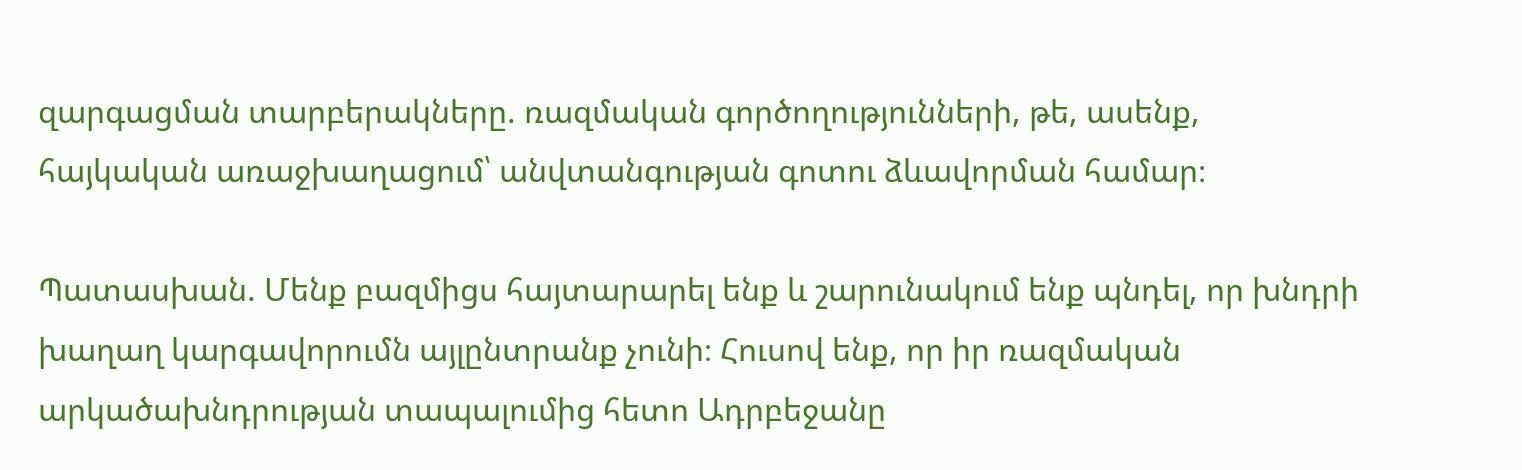զարգացման տարբերակները. ռազմական գործողությունների, թե, ասենք, հայկական առաջխաղացում՝ անվտանգության գոտու ձևավորման համար։

Պատասխան. Մենք բազմիցս հայտարարել ենք և շարունակում ենք պնդել, որ խնդրի խաղաղ կարգավորումն այլընտրանք չունի։ Հուսով ենք, որ իր ռազմական արկածախնդրության տապալումից հետո Ադրբեջանը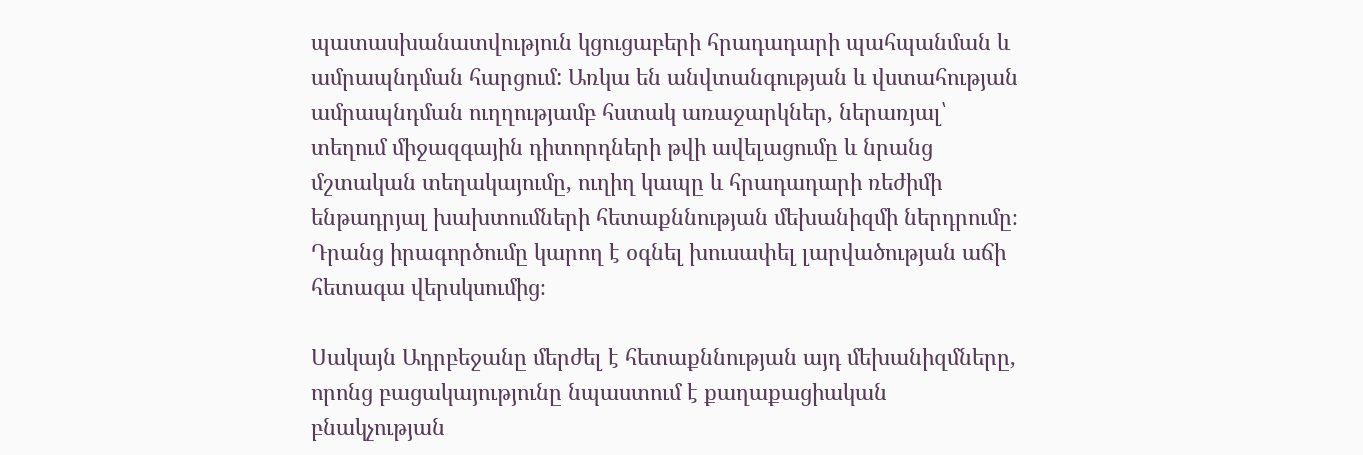պատասխանատվություն կցուցաբերի հրադադարի պահպանման և ամրապնդման հարցում: Առկա են անվտանգության և վստահության ամրապնդման ուղղությամբ հստակ առաջարկներ, ներառյալ՝ տեղում միջազգային դիտորդների թվի ավելացումը և նրանց մշտական տեղակայումը, ուղիղ կապը և հրադադարի ռեժիմի ենթադրյալ խախտումների հետաքննության մեխանիզմի ներդրումը։ Դրանց իրագործումը կարող է օգնել խուսափել լարվածության աճի հետագա վերսկսումից։

Սակայն Ադրբեջանը մերժել է հետաքննության այդ մեխանիզմները, որոնց բացակայությունը նպաստում է քաղաքացիական բնակչության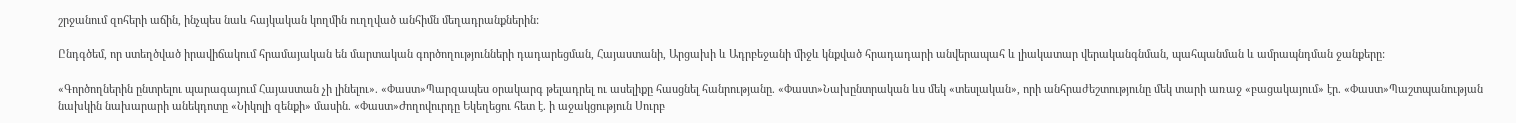շրջանում զոհերի աճին, ինչպես նաև հայկական կողմին ուղղված անհիմն մեղադրանքներին:

Ընդգծեմ, որ ստեղծված իրավիճակում հրամայական են մարտական գործողությունների դադարեցման, Հայաստանի, Արցախի և Ադրբեջանի միջև կնքված հրադադարի անվերապահ և լիակատար վերականգնման, պահպանման և ամրապնդման ջանքերը:

«Գործողներին ընտրելու պարագայում Հայաստան չի լինելու». «Փաստ»Պարզապես օրակարգ թելադրել ու ասելիքը հասցնել հանրությանը. «Փաստ»Նախընտրական ևս մեկ «տեսլական», որի անհրաժեշտությունը մեկ տարի առաջ «բացակայում» էր. «Փաստ»Պաշտպանության նախկին նախարարի անեկդոտը «Նիկոլի զենքի» մասին. «Փաստ»Ժողովուրդը Եկեղեցու հետ է. ի աջակցություն Սուրբ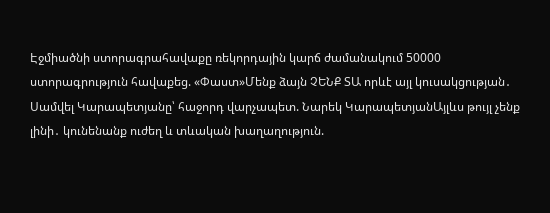Էջմիածնի ստորագրահավաքը ռեկորդային կարճ ժամանակում 50000 ստորագրություն հավաքեց. «Փաստ»Մենք ձայն ՉԵՆՔ ՏԱ որևէ այլ կուսակցության․ Սամվել Կարապետյանը՝ հաջորդ վարչապետ. Նարեկ ԿարապետյանԱյլևս թույլ չենք լինի․ կունենանք ուժեղ և տևական խաղաղություն.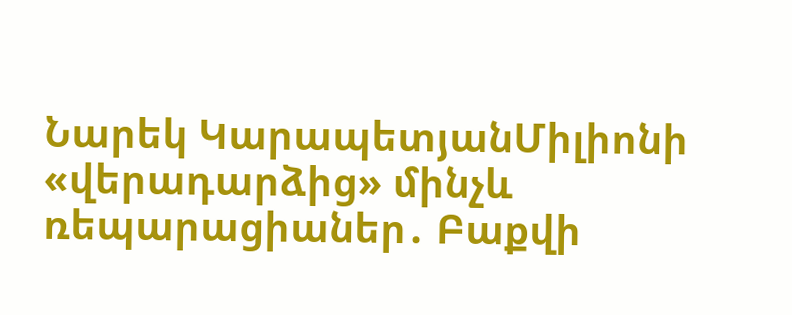Նարեկ ԿարապետյանՄիլիոնի «վերադարձից» մինչև ռեպարացիաներ․ Բաքվի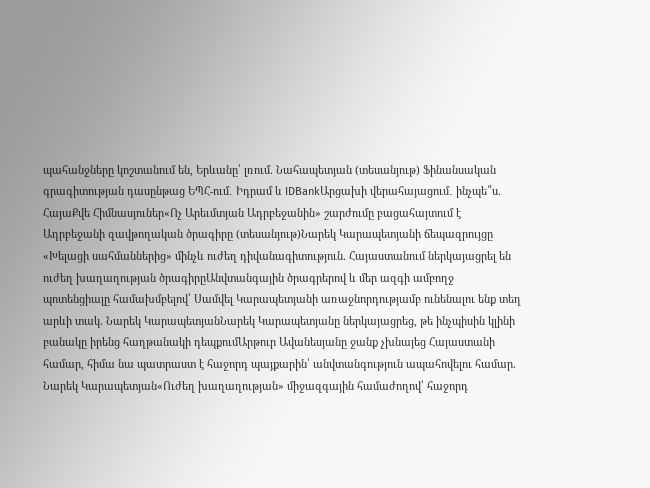պահանջները կոշտանում են, Երևանը՝ լռում. Նահապետյան (տեսանյութ) Ֆինանսական գրագիտության դասընթաց ԵՊՀ-ում․ Իդրամ և IDBankԱրցախի վերահայացում․ ինչպե՞ս. ՀայաՔվե Հիմնասյուներ«Ոչ Արեւմտյան Ադրբեջանին» շարժումը բացահայտում է Ադրբեջանի զավթողական ծրագիրը (տեսանյութ)Նարեկ Կարապետյանի ճեպազրույցը «Խելացի սահմաններից» մինչև ուժեղ դիվանագիտություն. Հայաստանում ներկայացրել են ուժեղ խաղաղության ծրագիրըԱնվտանգային ծրագրերով և մեր ազգի ամբողջ պոտենցիալը համախմբելով՝ Սամվել Կարապետյանի առաջնորդությամբ ունենալու ենք տեղ արևի տակ. Նարեկ ԿարապետյանՆարեկ Կարապետյանը ներկայացրեց, թե ինչպիսին կլինի բանակը իրենց հաղթանակի դեպքումԱրթուր Ավանեսյանը ջանք չխնայեց Հայաստանի համար, հիմա նա պատրաստ է հաջորդ պայքարին՝ անվտանգություն ապահովելու համար. Նարեկ Կարապետյան«Ուժեղ խաղաղության» միջազգային համաժողով՝ հաջորդ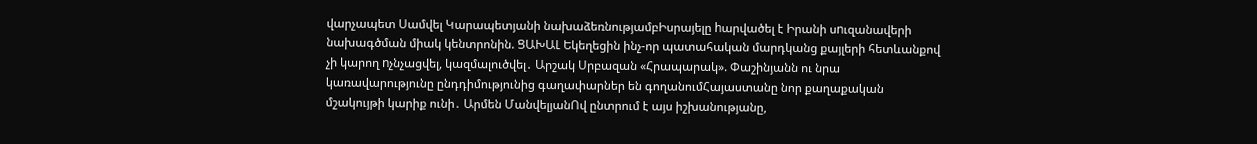վարչապետ Սամվել Կարապետյանի նախաձեռնությամբԻսրայելը hարվածել է Իրանի սnւզանավերի նախագծման միակ կենտրոնին. ՑԱԽԱԼ Եկեղեցին ինչ-որ պատահական մարդկանց քայլերի հետևանքով չի կարող nչնչացվել, կազմալուծվել․ Արշակ Սրբազան «Հրապարակ». Փաշինյանն ու նրա կառավարությունը ընդդիմությունից գաղափարներ են գողանումՀայաստանը նոր քաղաքական մշակույթի կարիք ունի․ Արմեն ՄանվելյանՈվ ընտրում է այս իշխանությանը,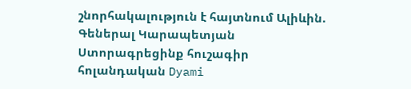շնորհակալություն է հայտնում Ալիևին. Գեներալ Կարապետյան Ստորագրեցինք հուշագիր հոլանդական Dyami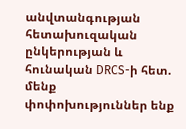անվտանգության հետախուզական ընկերության և հունական DRCS-ի հետ. մենք փոփոխություններ ենք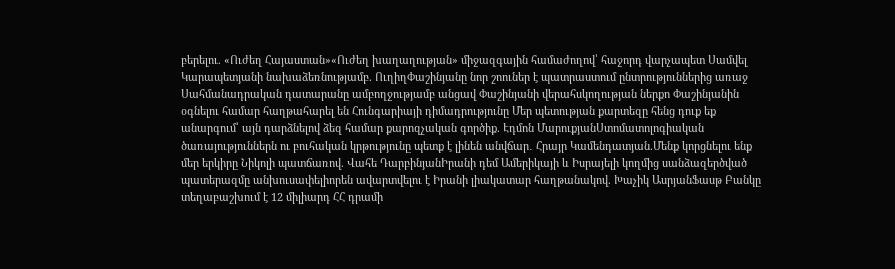բերելու. «Ուժեղ Հայաստան»«Ուժեղ խաղաղության» միջազգային համաժողով՝ հաջորդ վարչապետ Սամվել Կարապետյանի նախաձեռնությամբ. ՈւղիղՓաշինյանը նոր շոուներ է պատրաստում ընտրություններից առաջ Սահմանադրական դատարանը ամբողջությամբ անցավ Փաշինյանի վերահսկողության ներքո Փաշինյանին օգնելու համար հաղթահարել են Հունգարիայի դիմադրությունը Մեր պետության քարտեզը հենց դուք եք անարգում՝ այն դարձնելով ձեզ համար քարոզչական գործիք. Էդմոն ՄարուքյանՍտոմատոլոգիական ծառայություններն ու բուհական կրթությունը պետք է լինեն անվճար․ Հրայր Կամենդատյան.Մենք կորցնելու ենք մեր երկիրը Նիկոլի պատճառով. Վահե ԴարբինյանԻրանի դեմ Ամերիկայի և Իսրայելի կողմից սանձազերծված պատերազմը անխուսափելիորեն ավարտվելու է Իրանի լիակատար հաղթանակով. Խաչիկ ԱսրյանՖասթ Բանկը տեղաբաշխում է 12 միլիարդ ՀՀ դրամի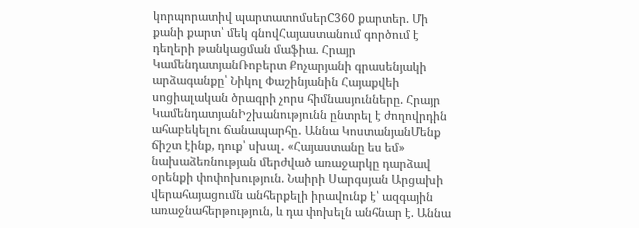կորպորատիվ պարտատոմսերC360 քարտեր. Մի քանի քարտ՝ մեկ գնովՀայաստանում գործում է դեղերի թանկացման մաֆիա. Հրայր ԿամենդատյանՌոբերտ Քոչարյանի գրասենյակի արձագանքը՝ Նիկոլ Փաշինյանին Հայաքվեի սոցիալական ծրագրի չորս հիմնասյունները. Հրայր ԿամենդատյանԻշխանությունն ընտրել է ժողովրդին ահաբեկելու ճանապարհը․ Աննա ԿոստանյանՄենք ճիշտ էինք, դուք՝ սխալ․ «Հայաստանը ես եմ» նախաձեռնության մերժված առաջարկը դարձավ օրենքի փոփոխություն. Նաիրի Սարգսյան Արցախի վերահայացումն անհերքելի իրավունք է՝ ազգային առաջնահերթություն, և դա փոխելն անհնար է. Աննա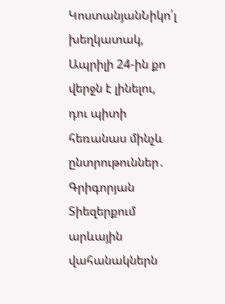ԿոստանյանՆիկո՛լ խեղկատակ, Ապրիլի 24-ին քո վերջն է լինելու, դու պիտի հեռանաս մինչև ընտրութուններ․ Գրիգորյան Տիեզերքում արևային վահանակներն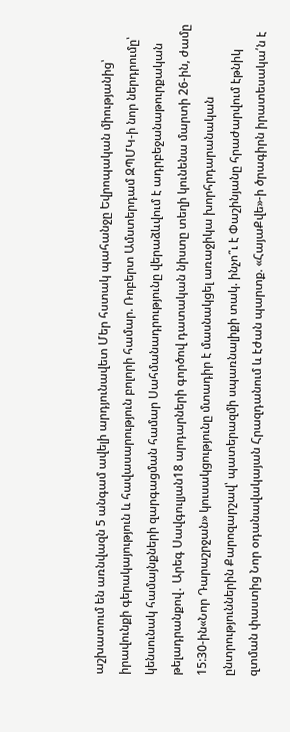աշխատում են առնվազն 5 անգամ ավելի արդյունավետ Մեր հստակ պահանջը Եվրոպական միությանից՝ իրավունքի գերակայություն և հավասարություն բոլորի համար. Ռոբերտ Ամստերդամ ԶՊՄԿ-ի նոր ներդրումը՝ կենսունակ համայնքների զարգացման համար Սահմանադրությունը վերաձևվում է ադրբեջանաթուրքական թելադրանքով․ Արեգ Սավգուլյան18 արդարների գործով դատական նիստը տեղի կունենա մարտի 26-ին, ժամը 15:30-ին«Նոր Դարաշրջան» կուսակցությունը մտադիր է մասնակցել առաջիկա խորհրդարանական ընտրություններին Քարոզարշավ՝ պատերազմի սպառնալիքի տակ. ինչո՞ւ է Փաշինյանը հրաժարվում էթնիկ զտման փաստից Նոր օդանավակայան Հրազդանում և էժան պարտք. «ՀայաՔվե»-ի ծրագիրն իրատեսակա՛ն է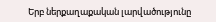Երբ ներքաղաքական լարվածությունը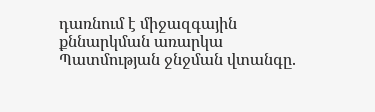դառնում է միջազգային քննարկման առարկա Պատմության ջնջման վտանգը.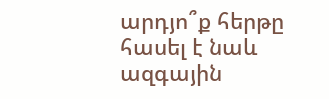արդյո՞ք հերթը հասել է նաև ազգային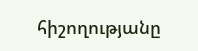հիշողությանը